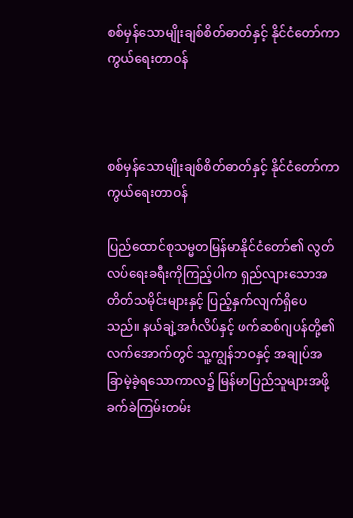စစ်မှန်သောမျိုးချစ်စိတ်ဓာတ်နှင့် နိုင်ငံတော်ကာကွယ်ရေးတာဝန်



စစ်မှန်သောမျိုးချစ်စိတ်ဓာတ်နှင့် နိုင်ငံတော်ကာကွယ်ရေးတာဝန်

ပြည်ထောင်စုသမ္မတမြန်မာနိုင်ငံတော်၏ လွတ်လပ်ရေးခရီးကိုကြည့်ပါက ရှည်လျားသောအတိတ်သမိုင်းများနှင့် ပြည့်နှက်လျက်ရှိပေသည်။ နယ်ချဲ့အင်္ဂလိပ်နှင့် ဖက်ဆစ်ဂျပန်တို့၏လက်အောက်တွင် သူ့ကျွန်ဘဝနှင့် အချုပ်အခြာမဲ့ခဲ့ရသောကာလ၌ မြန်မာပြည်သူများအဖို့ ခက်ခဲကြမ်းတမ်း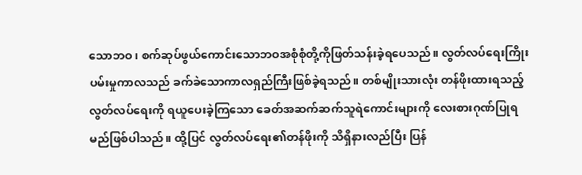သောဘဝ၊ စက်ဆုပ်ဖွယ်ကောင်းသောဘဝအစုံစုံတို့ကိုဖြတ်သန်းခဲ့ရပေသည်။ လွတ်လပ်ရေးကြိုးပမ်းမှုကာလသည် ခက်ခဲသောကာလရှည်ကြီးဖြစ်ခဲ့ရသည်။ တစ်မျိုးသားလုံး တန်ဖိုးထားရသည့် လွတ်လပ်ရေးကို ရယူပေးခဲ့ကြသော ခေတ်အဆက်ဆက်သူရဲကောင်းများကို လေးစားဂုဏ်ပြုရမည်ဖြစ်ပါသည်။ ထို့ပြင် လွတ်လပ်ရေး၏တန်ဖိုးကို သိရှိနားလည်ပြီး ပြန်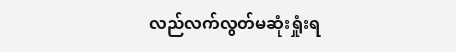လည်လက်လွတ်မဆုံးရှုံးရ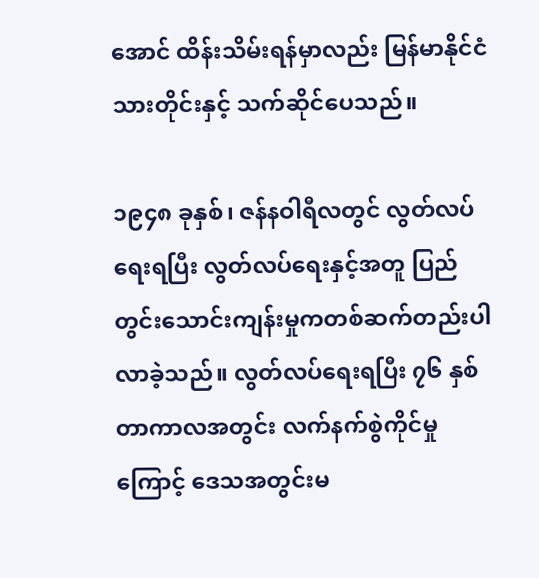အောင် ထိန်းသိမ်းရန်မှာလည်း မြန်မာနိုင်ငံသားတိုင်းနှင့် သက်ဆိုင်ပေသည်။

၁၉၄၈ ခုနှစ်၊ ဇန်နဝါရီလတွင် လွတ်လပ်ရေးရပြီး လွတ်လပ်ရေးနှင့်အတူ ပြည်တွင်းသောင်းကျန်းမှုကတစ်ဆက်တည်းပါလာခဲ့သည်။ လွတ်လပ်ရေးရပြီး ၇၆ နှစ်တာကာလအတွင်း လက်နက်စွဲကိုင်မှုကြောင့် ဒေသအတွင်းမ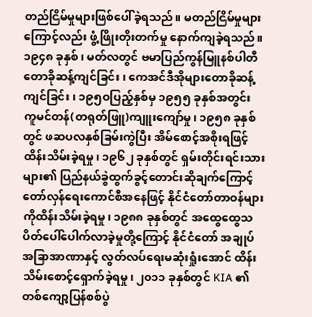တည်ငြိမ်မှုများဖြစ်ပေါ်ခဲ့ရသည်။ မတည်ငြိမ်မှုများကြောင့်လည်း ဖွံ့ဖြိုးတိုးတက်မှု နောက်ကျခဲ့ရသည်။ ၁၉၄၈ ခုနှစ်၊ မတ်လတွင် ဗမာပြည်ကွန်မြူနစ်ပါတီ တောခိုဆန့်ကျင်ခြင်း၊ ကေအင်ဒီအိုများတောခိုဆန့်ကျင်ခြင်း၊ ၁၉၅ဝပြည့်နှစ်မှ ၁၉၅၅ ခုနှစ်အတွင်း ကူမင်တန်(တရုတ်ဖြူ)ကျူးကျော်မှု၊ ၁၉၅၈ ခုနှစ်တွင် ဖဆပလနှစ်ခြမ်းကွဲပြီး အိမ်စောင့်အစိုးရဖြင့်ထိန်းသိမ်းခဲ့ရမှု၊ ၁၉၆၂ ခုနှစ်တွင် ရှမ်းတိုင်းရင်းသားများ၏ ပြည်နယ်ခွဲထွက်ခွင့်တောင်းဆိုချက်ကြောင့် တော်လှန်ရေးကောင်စီအနေဖြင့် နိုင်ငံတော်တာဝန်များကိုထိန်းသိမ်းခဲ့ရမှု၊ ၁၉၈၈ ခုနှစ်တွင် အထွေထွေသပိတ်ပေါ်ပေါက်လာခဲ့မှုတို့ကြောင့် နိုင်ငံတော် အချုပ်အခြာအာဏာနှင့် လွတ်လပ်ရေးမဆုံးရှုံးအောင် ထိန်းသိမ်းစောင့်ရှောက်ခဲ့ရမှု၊ ၂၀၁၁ ခုနှစ်တွင် KIA ၏ တစ်ကျော့ပြန်စစ်ပွဲ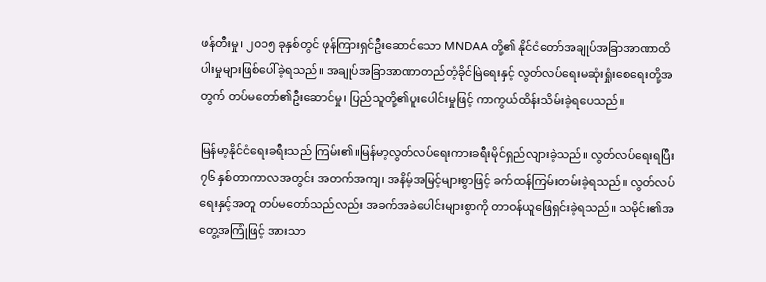ဖန်တီးမှု၊ ၂၀၁၅ ခုနှစ်တွင် ဖုန်ကြားရှင်ဦးဆောင်သော MNDAA တို့၏ နိုင်ငံတော်အချုပ်အခြာအာဏာထိပါးမှုများဖြစ်ပေါ်ခဲ့ရသည်။ အချုပ်အခြာအာဏာတည်တံ့ခိုင်မြဲရေးနှင့် လွတ်လပ်ရေးမဆုံးရှုံးစေရေးတို့အတွက် တပ်မတော်၏ဦးဆောင်မှု၊ ပြည်သူတို့၏ပူးပေါင်းမှုဖြင့် ကာကွယ်ထိန်းသိမ်းခဲ့ရပေသည်။

မြန်မာ့နိုင်ငံရေးခရီးသည် ကြမ်း၏။မြန်မာ့လွတ်လပ်ရေးကားခရီးမိုင်ရှည်လျားခဲ့သည်။ လွတ်လပ်ရေးရပြီး ၇၆ နှစ်တာကာလအတွင်း အတက်အကျ၊ အနိမ့်အမြင့်များစွာဖြင့် ခက်ထန်ကြမ်းတမ်းခဲ့ရသည်။ လွတ်လပ်ရေးနှင့်အတူ တပ်မတော်သည်လည်း အခက်အခဲပေါင်းများစွာကို တာဝန်ယူဖြေရှင်းခဲ့ရသည်။ သမိုင်း၏အတွေ့အကြုံဖြင့် အားသာ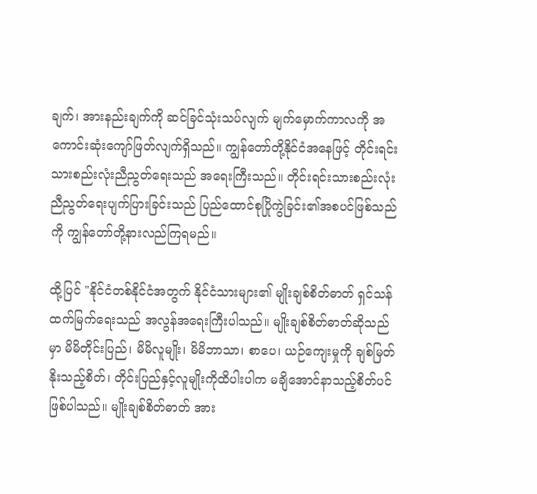ချက်၊ အားနည်းချက်ကို ဆင်ခြင်သုံးသပ်လျက် မျက်မှောက်ကာလကို အကောင်းဆုံးကျော်ဖြတ်လျက်ရှိသည်။ ကျွန်တော်တို့နိုင်ငံအနေဖြင့် တိုင်းရင်းသားစည်းလုံးညီညွတ်ရေးသည် အရေးကြီးသည်။ တိုင်းရင်းသားစည်းလုံးညီညွတ်ရေးပျက်ပြားခြင်းသည် ပြည်ထောင်စုပြိုကွဲခြင်း၏အစပင်ဖြစ်သည်ကို ကျွန်တော်တို့နားလည်ကြရမည်။

ထို့ပြင် "နိုင်ငံတစ်နိုင်ငံအတွက် နိုင်ငံသားများ၏ မျိုးချစ်စိတ်ဓာတ် ရှင်သန်ထက်မြက်ရေးသည် အလွန်အရေးကြီးပါသည်။ မျိုးချစ်စိတ်ဓာတ်ဆိုသည်မှာ မိမိတိုင်းပြည်၊ မိမိလူမျိုး၊ မိမိဘာသာ၊ စာပေ၊ ယဉ်ကျေးမှုကို ချစ်မြတ်နိုးသည့်စိတ်၊ တိုင်းပြည်နှင့်လူမျိုးကိုထိပါးပါက မချိအောင်နာသည့်စိတ်ပင်ဖြစ်ပါသည်။ မျိုးချစ်စိတ်ဓာတ် အား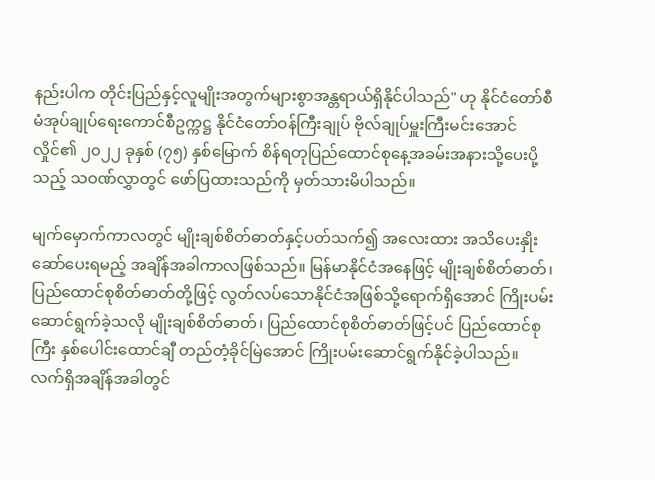နည်းပါက တိုင်းပြည်နှင့်လူမျိုးအတွက်များစွာအန္တရာယ်ရှိနိုင်ပါသည်" ဟု နိုင်ငံတော်စီမံအုပ်ချုပ်ရေးကောင်စီဥက္ကဋ္ဌ နိုင်ငံတော်ဝန်ကြီးချုပ် ဗိုလ်ချုပ်မှူးကြီးမင်းအောင်လှိုင်၏ ၂၀၂၂ ခုနှစ် (၇၅) နှစ်မြောက် စိန်ရတုပြည်ထောင်စုနေ့အခမ်းအနားသို့ပေးပို့သည့် သဝဏ်လွှာတွင် ဖော်ပြထားသည်ကို မှတ်သားမိပါသည်။

မျက်မှောက်ကာလတွင် မျိုးချစ်စိတ်ဓာတ်နှင့်ပတ်သက်၍ အလေးထား အသိပေးနှိုးဆော်ပေးရမည့် အချိန်အခါကာလဖြစ်သည်။ မြန်မာနိုင်ငံအနေဖြင့် မျိုးချစ်စိတ်ဓာတ်၊ ပြည်ထောင်စုစိတ်ဓာတ်တို့ဖြင့် လွတ်လပ်သောနိုင်ငံအဖြစ်သို့ရောက်ရှိအောင် ကြိုးပမ်းဆောင်ရွက်ခဲ့သလို မျိုးချစ်စိတ်ဓာတ်၊ ပြည်ထောင်စုစိတ်ဓာတ်ဖြင့်ပင် ပြည်ထောင်စုကြီး နှစ်ပေါင်းထောင်ချီ တည်တံ့ခိုင်မြဲအောင် ကြိုးပမ်းဆောင်ရွက်နိုင်ခဲ့ပါသည်။ လက်ရှိအချိန်အခါတွင်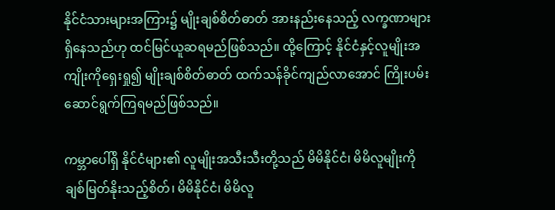နိုင်ငံသားများအကြား၌ မျိုးချစ်စိတ်ဓာတ် အားနည်းနေသည့် လက္ခဏာများရှိနေသည်ဟု ထင်မြင်ယူဆရမည်ဖြစ်သည်။ ထို့ကြောင့် နိုင်ငံနှင့်လူမျိုးအကျိုးကိုရှေးရှု၍ မျိုးချစ်စိတ်ဓာတ် ထက်သန်ခိုင်ကျည်လာအောင် ကြိုးပမ်းဆောင်ရွက်ကြရမည်ဖြစ်သည်။

ကမ္ဘာပေါ်ရှိ နိုင်ငံများ၏ လူမျိုးအသီးသီးတို့သည် မိမိနိုင်ငံ၊ မိမိလူမျိုးကို ချစ်မြတ်နိုးသည့်စိတ်၊ မိမိနိုင်ငံ၊ မိမိလူ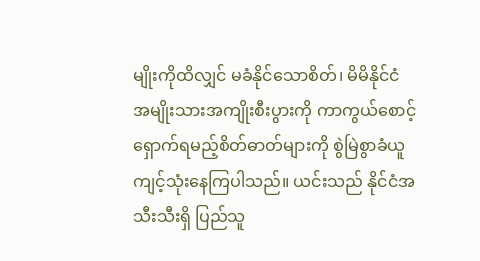မျိုးကိုထိလျှင် မခံနိုင်သောစိတ်၊ မိမိနိုင်ငံ အမျိုးသားအကျိုးစီးပွားကို ကာကွယ်စောင့်ရှောက်ရမည့်စိတ်ဓာတ်များကို စွဲမြဲစွာခံယူကျင့်သုံးနေကြပါသည်။ ယင်းသည် နိုင်ငံအသီးသီးရှိ ပြည်သူ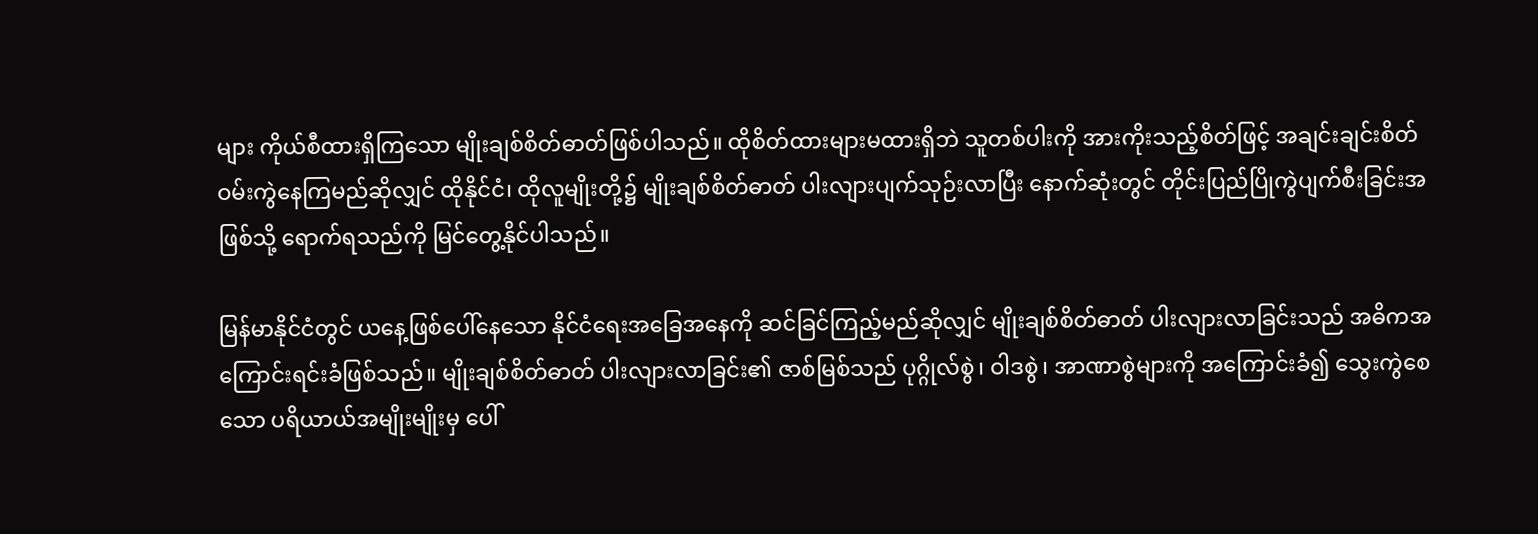များ ကိုယ်စီထားရှိကြသော မျိုးချစ်စိတ်ဓာတ်ဖြစ်ပါသည်။ ထိုစိတ်ထားများမထားရှိဘဲ သူတစ်ပါးကို အားကိုးသည့်စိတ်ဖြင့် အချင်းချင်းစိတ်ဝမ်းကွဲနေကြမည်ဆိုလျှင် ထိုနိုင်ငံ၊ ထိုလူမျိုးတို့၌ မျိုးချစ်စိတ်ဓာတ် ပါးလျားပျက်သုဉ်းလာပြီး နောက်ဆုံးတွင် တိုင်းပြည်ပြိုကွဲပျက်စီးခြင်းအဖြစ်သို့ ရောက်ရသည်ကို မြင်တွေ့နိုင်ပါသည်။

မြန်မာနိုင်ငံတွင် ယနေ့ဖြစ်ပေါ်နေသော နိုင်ငံရေးအခြေအနေကို ဆင်ခြင်ကြည့်မည်ဆိုလျှင် မျိုးချစ်စိတ်ဓာတ် ပါးလျားလာခြင်းသည် အဓိကအကြောင်းရင်းခံဖြစ်သည်။ မျိုးချစ်စိတ်ဓာတ် ပါးလျားလာခြင်း၏ ဇာစ်မြစ်သည် ပုဂ္ဂိုလ်စွဲ၊ ဝါဒစွဲ၊ အာဏာစွဲများကို အကြောင်းခံ၍ သွေးကွဲစေသော ပရိယာယ်အမျိုးမျိုးမှ ပေါ်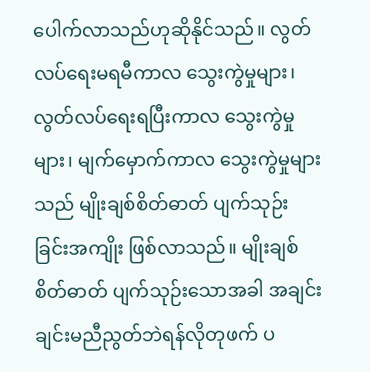ပေါက်လာသည်ဟုဆိုနိုင်သည်။ လွတ်လပ်ရေးမရမီကာလ သွေးကွဲမှုများ၊ လွတ်လပ်ရေးရပြီးကာလ သွေးကွဲမှုများ၊ မျက်မှောက်ကာလ သွေးကွဲမှုများသည် မျိုးချစ်စိတ်ဓာတ် ပျက်သုဉ်းခြင်းအကျိုး ဖြစ်လာသည်။ မျိုးချစ်စိတ်ဓာတ် ပျက်သုဉ်းသောအခါ အချင်းချင်းမညီညွတ်ဘဲရန်လိုတုဖက် ပ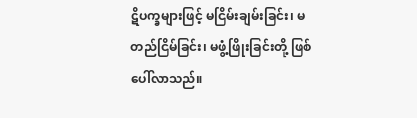ဋိပက္ခများဖြင့် မငြိမ်းချမ်းခြင်း၊ မတည်ငြိမ်ခြင်း၊ မဖွံ့ဖြိုးခြင်းတို့ ဖြစ်ပေါ်လာသည်။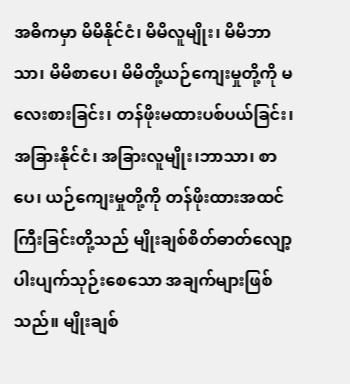အဓိကမှာ မိမိနိုင်ငံ၊ မိမိလူမျိုး၊ မိမိဘာသာ၊ မိမိစာပေ၊ မိမိတို့ယဉ်ကျေးမှုတို့ကို မလေးစားခြင်း၊ တန်ဖိုးမထားပစ်ပယ်ခြင်း၊အခြားနိုင်ငံ၊ အခြားလူမျိုး၊ဘာသာ၊ စာပေ၊ ယဉ်ကျေးမှုတို့ကို တန်ဖိုးထားအထင်ကြီးခြင်းတို့သည် မျိုးချစ်စိတ်ဓာတ်လျော့ပါးပျက်သုဉ်းစေသော အချက်များဖြစ်သည်။ မျိုးချစ်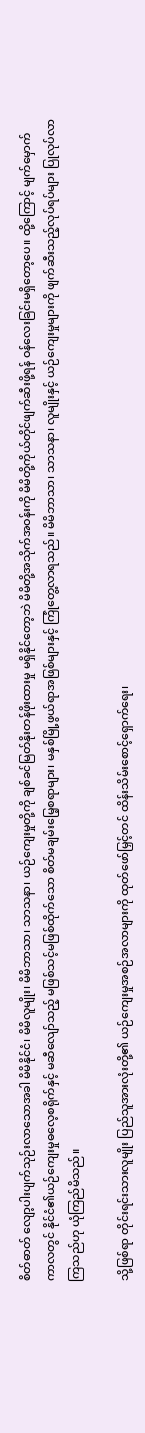စိတ်ဓာတ် လျော့ပါးပျက်သုဉ်းလာသောအခါ မိမိနိုင်ငံ၊ မိမိလူမျိုး၊ မိမိဘာသာ၊ သာသနာ၊ ယဉ်ကျေးမှုတို့ကို ချစ်ခင်မြတ်နိုးတန်ဖိုးထားမှု မရှိနိုင်တော့ဘဲ မိမိတို့အသိုက်အဝန်းကို မိမိတို့ကိုယ်တိုင်ဖျက်ဆီးဖို့ရန် ဝန်လေးခြင်းမရှိတော့ပေ။ ထို့ကြောင့် မျက်မှောက်ကာလတွင် နိုင်ငံ၏ယဉ်ကျေးမှုဓလေ့စရိုက်နှင့် မဆီလျော်သည့် မဖြစ်သင့်မဖြစ်ထိုက်သော စိတ်မချမ်းမြေ့စရာများ၊ မနှစ်မြို့ဖွယ်ရာအဖြစ်များနှင့် ကြုံတွေ့လာရသည်။ မိမိဘာသာ၊ သာသနာ၊ လူမျိုးနှင့် ယဉ်ကျေးမှုများကို ဖျက်ဆီးသည့်လုပ်ရပ်များ ပြုလုပ်လာကြသည်ဟု ယုံကြည်မိသည်။

သို့ဖြစ်ရာ တိုင်းရင်းသားလူမျိုး ပြည်သူအားလုံးတို့၏ ယဉ်ကျေးမှုအစဉ်အလာများကို ထုတ်ဖော်မြှင့်တင် ထိန်းသိမ်းစောင့်ရှောက်ရေး၊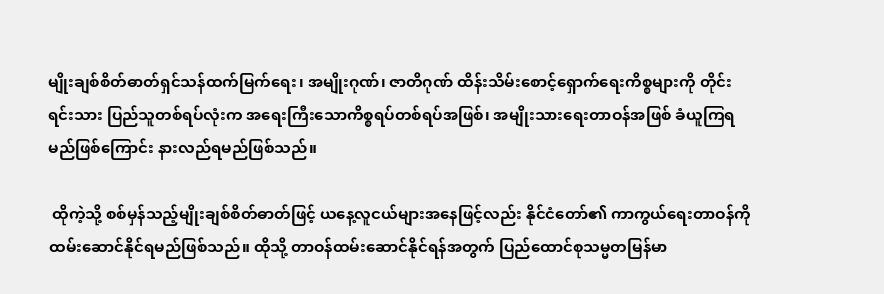မျိုးချစ်စိတ်ဓာတ်ရှင်သန်ထက်မြက်ရေး၊ အမျိုးဂုဏ်၊ ဇာတိဂုဏ် ထိန်းသိမ်းစောင့်ရှောက်ရေးကိစ္စများကို တိုင်းရင်းသား ပြည်သူတစ်ရပ်လုံးက အရေးကြီးသောကိစ္စရပ်တစ်ရပ်အဖြစ်၊ အမျိုးသားရေးတာဝန်အဖြစ် ခံယူကြရမည်ဖြစ်ကြောင်း နားလည်ရမည်ဖြစ်သည်။

 ထိုကဲ့သို့ စစ်မှန်သည့်မျိုးချစ်စိတ်ဓာတ်ဖြင့် ယနေ့လူငယ်များအနေဖြင့်လည်း နိုင်ငံတော်၏ ကာကွယ်ရေးတာဝန်ကိုထမ်းဆောင်နိုင်ရမည်ဖြစ်သည်။ ထိုသို့ တာဝန်ထမ်းဆောင်နိုင်ရန်အတွက် ပြည်ထောင်စုသမ္မတမြန်မာ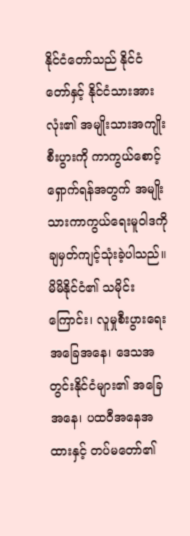နိုင်ငံတော်သည် နိုင်ငံတော်နှင့် နိုင်ငံသားအားလုံး၏ အမျိုးသားအကျိုးစီးပွားကို ကာကွယ်စောင့်ရှောက်ရန်အတွက် အမျိုးသားကာကွယ်ရေးမူဝါဒကိုချမှတ်ကျင့်သုံးခဲ့ပါသည်။ မိမိနိုင်ငံ၏ သမိုင်းကြောင်း၊ လူမှုစီးပွားရေးအခြေအနေ၊ ဒေသအတွင်းနိုင်ငံများ၏ အခြေအနေ၊ ပထဝီအနေအထားနှင့် တပ်မတော်၏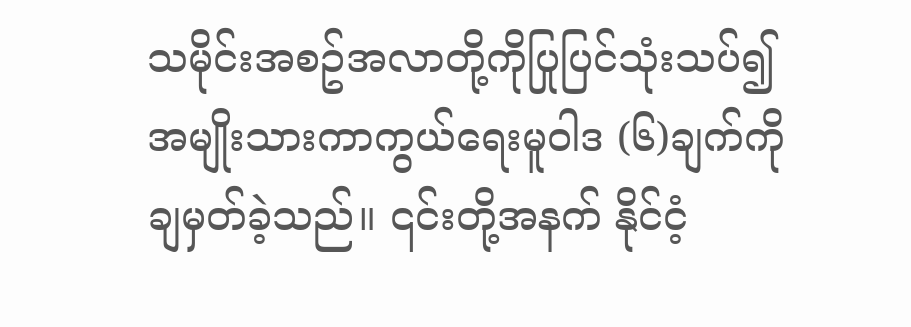သမိုင်းအစဥ်အလာတို့ကိုပြုပြင်သုံးသပ်၍ အမျိုးသားကာကွယ်ရေးမူဝါဒ (၆)ချက်ကို ချမှတ်ခဲ့သည်။ ၎င်းတို့အနက် နိုင်ငံ့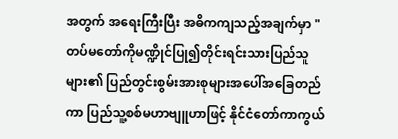အတွက် အရေးကြီးပြီး အဓိကကျသည့်အချက်မှာ "တပ်မတော်ကိုမဏ္ဍိုင်ပြု၍တိုင်းရင်းသားပြည်သူများ၏ ပြည်တွင်းစွမ်းအားစုများအပေါ်အခြေတည်ကာ ပြည်သူ့စစ်မဟာဗျူဟာဖြင့် နိုင်ငံတော်ကာကွယ်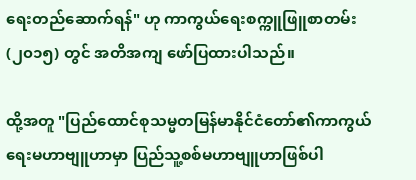ရေးတည်ဆောက်ရန်" ဟု ကာကွယ်ရေးစက္ကူဖြူစာတမ်း (၂၀၁၅) တွင် အတိအကျ ဖော်ပြထားပါသည်။

ထို့အတူ "ပြည်ထောင်စုသမ္မတမြန်မာနိုင်ငံတော်၏ကာကွယ်ရေးမဟာဗျူဟာမှာ ပြည်သူ့စစ်မဟာဗျူဟာဖြစ်ပါ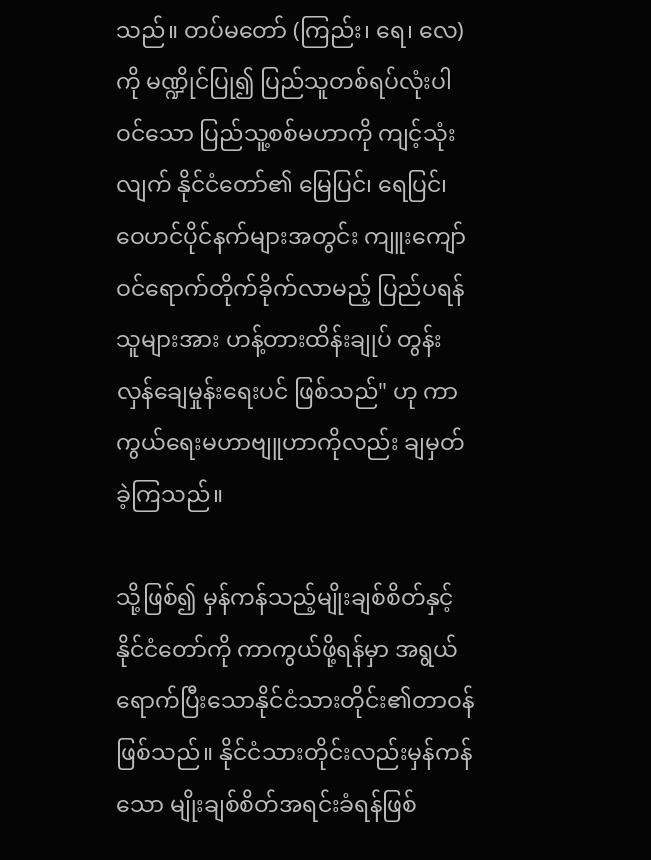သည်။ တပ်မတော် (ကြည်း၊ ရေ၊ လေ)ကို မဏ္ဍိုင်ပြု၍ ပြည်သူတစ်ရပ်လုံးပါဝင်သော ပြည်သူ့စစ်မဟာကို ကျင့်သုံးလျက် နိုင်ငံတော်၏ မြေပြင်၊ ရေပြင်၊ ဝေဟင်ပိုင်နက်များအတွင်း ကျူးကျော်ဝင်ရောက်တိုက်ခိုက်လာမည့် ပြည်ပရန်သူများအား ဟန့်တားထိန်းချုပ် တွန်းလှန်ချေမှုန်းရေးပင် ဖြစ်သည်" ဟု ကာကွယ်ရေးမဟာဗျူဟာကိုလည်း ချမှတ်ခဲ့ကြသည်။

သို့ဖြစ်၍ မှန်ကန်သည့်မျိုးချစ်စိတ်နှင့် နိုင်ငံတော်ကို ကာကွယ်ဖို့ရန်မှာ အရွယ်ရောက်ပြီးသောနိုင်ငံသားတိုင်း၏တာဝန်ဖြစ်သည်။ နိုင်ငံသားတိုင်းလည်းမှန်ကန်သော မျိုးချစ်စိတ်အရင်းခံရန်ဖြစ်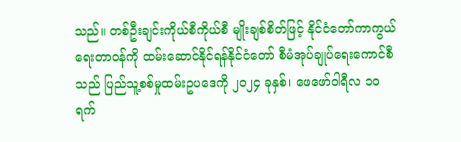သည်။ တစ်ဦးချင်းကိုယ်စီကိုယ်စီ မျိုးချစ်စိတ်ဖြင့် နိုင်ငံတော်ကာကွယ်ရေးတာဝန်ကို ထမ်းဆောင်နိုင်ရန်နိုင်ငံတော် စီမံအုပ်ချုပ်ရေးကောင်စီသည် ပြည်သူ့စစ်မှုထမ်းဥပဒေကို ၂၀၂၄ ခုနှစ်၊ ဖေဖော်ဝါရီလ ၁၀ ရက်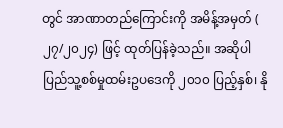တွင် အာဏာတည်ကြောင်းကို အမိန့်အမှတ် ( ၂၇/၂၀၂၄) ဖြင့် ထုတ်ပြန်ခဲ့သည်။ အဆိုပါ ပြည်သူ့စစ်မှုထမ်းဥပဒေကို ၂၀၁၀ ပြည့်နှစ်၊ နို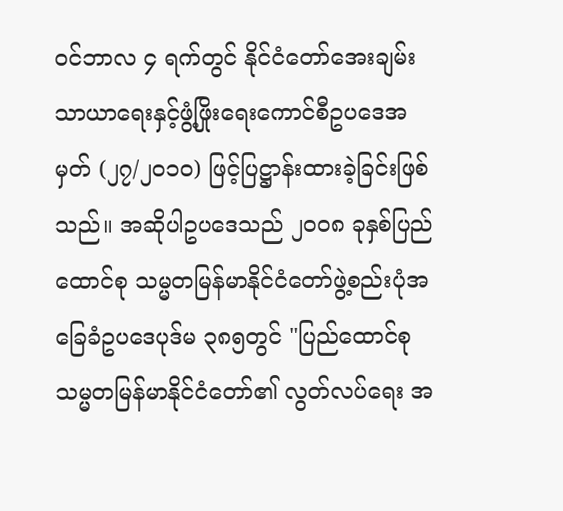ဝင်ဘာလ ၄ ရက်တွင် နိုင်ငံတော်အေးချမ်းသာယာရေးနှင့်ဖွံ့ဖြိုးရေးကောင်စီဥပဒေအမှတ် (၂၇/၂၀၁၀) ဖြင့်ပြဋ္ဌာန်းထားခဲ့ခြင်းဖြစ်သည်။ အဆိုပါဥပဒေသည် ၂၀၀၈ ခုနှစ်ပြည်ထောင်စု သမ္မတမြန်မာနိုင်ငံတော်ဖွဲ့စည်းပုံအခြေခံဥပဒေပုဒ်မ ၃၈၅တွင် "ပြည်ထောင်စုသမ္မတမြန်မာနိုင်ငံတော်၏ လွတ်လပ်ရေး အ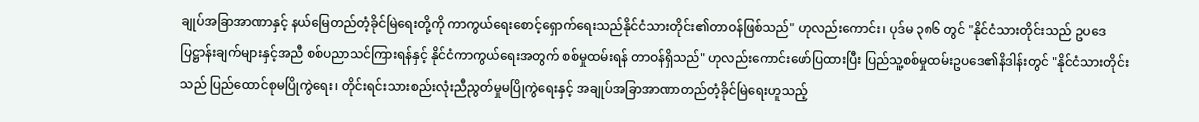ချုပ်အခြာအာဏာနှင့် နယ်မြေတည်တံ့ခိုင်မြဲရေးတို့ကို ကာကွယ်ရေးစောင့်ရှောက်ရေးသည်နိုင်ငံသားတိုင်း၏တာဝန်ဖြစ်သည်" ဟုလည်းကောင်း၊ ပုဒ်မ ၃၈၆ တွင် "နိုင်ငံသားတိုင်းသည် ဥပဒေ ပြဋ္ဌာန်းချက်များနှင့်အညီ စစ်ပညာသင်ကြားရန်နှင့် နိုင်ငံကာကွယ်ရေးအတွက် စစ်မှုထမ်းရန် တာဝန်ရှိသည်" ဟုလည်းကောင်းဖော်ပြထားပြီး ပြည်သူ့စစ်မှုထမ်းဥပဒေ၏နိဒါန်းတွင် "နိုင်ငံသားတိုင်းသည် ပြည်ထောင်စုမပြိုကွဲရေး၊ တိုင်းရင်းသားစည်းလုံးညီညွတ်မှုမပြိုကွဲရေးနှင့် အချုပ်အခြာအာဏာတည်တံ့ခိုင်မြဲရေးဟူသည့်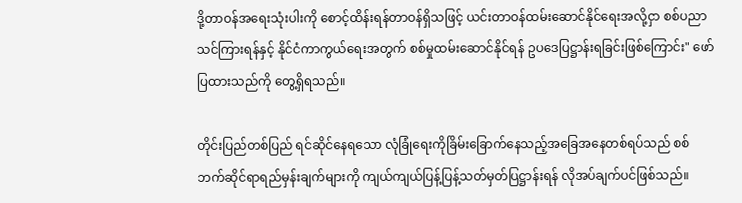ဒို့တာဝန်အရေးသုံးပါးကို စောင့်ထိန်းရန်တာဝန်ရှိသဖြင့် ယင်းတာဝန်ထမ်းဆောင်နိုင်ရေးအလို့ငှာ စစ်ပညာသင်ကြားရန်နှင့် နိုင်ငံကာကွယ်ရေးအတွက် စစ်မှုထမ်းဆောင်နိုင်ရန် ဥပဒေပြဋ္ဌာန်းရခြင်းဖြစ်ကြောင်း" ဖော်ပြထားသည်ကို တွေ့ရှိရသည်။

တိုင်းပြည်တစ်ပြည် ရင်ဆိုင်နေရသော လုံခြုံရေးကိုခြိမ်းခြောက်နေသည့်အခြေအနေတစ်ရပ်သည် စစ်ဘက်ဆိုင်ရာရည်မှန်းချက်များကို ကျယ်ကျယ်ပြန့်ပြန့်သတ်မှတ်ပြဋ္ဌာန်းရန် လိုအပ်ချက်ပင်ဖြစ်သည်။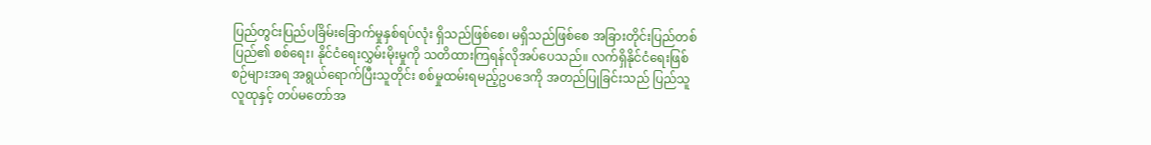ပြည်တွင်းပြည်ပခြိမ်းခြောက်မှုနှစ်ရပ်လုံး ရှိသည်ဖြစ်စေ၊ မရှိသည်ဖြစ်စေ အခြားတိုင်းပြည်တစ်ပြည်၏ စစ်ရေး၊ နိုင်ငံရေးလွှမ်းမိုးမှုကို သတိထားကြရန်လိုအပ်ပေသည်။ လက်ရှိနိုင်ငံရေးဖြစ်စဉ်များအရ အရွယ်ရောက်ပြီးသူတိုင်း စစ်မှုထမ်းရမည့်ဥပဒေကို အတည်ပြုခြင်းသည် ပြည်သူလူထုနှင့် တပ်မတော်အ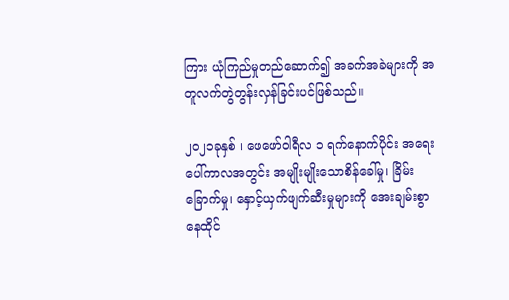ကြား ယုံကြည်မှုတည်ဆောက်၍ အခက်အခဲများကို အတူလက်တွဲတွန်းလှန်ခြင်းပင်ဖြစ်သည်။

၂၀၂၁ခုနှစ် ၊ ဖေဖော်ဝါရီလ ၁ ရက်နောက်ပိုင်း အရေးပေါ်ကာလအတွင်း အမျိုးမျိုးသောစိန်ခေါ်မှု၊ ခြိမ်းခြောက်မှု၊ နှောင့်ယှက်ဖျက်ဆီးမှုများကို အေးချမ်းစွာနေထိုင်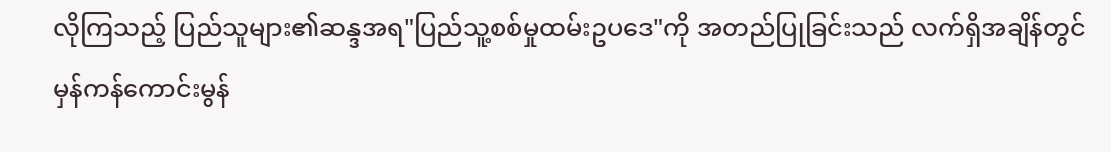လိုကြသည့် ပြည်သူများ၏ဆန္ဒအရ"ပြည်သူ့စစ်မှုထမ်းဥပဒေ"ကို အတည်ပြုခြင်းသည် လက်ရှိအချိန်တွင် မှန်ကန်ကောင်းမွန်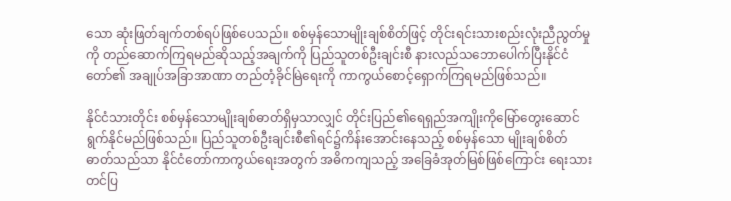သော ဆုံးဖြတ်ချက်တစ်ရပ်ဖြစ်ပေသည်။ စစ်မှန်သောမျိုးချစ်စိတ်ဖြင့် တိုင်းရင်းသားစည်းလုံးညီညွတ်မှုကို တည်ဆောက်ကြရမည်ဆိုသည့်အချက်ကို ပြည်သူတစ်ဦးချင်းစီ နားလည်သဘောပေါက်ပြီးနိုင်ငံတော်၏ အချုပ်အခြာအာဏာ တည်တံ့ခိုင်မြဲရေးကို ကာကွယ်စောင့်ရှောက်ကြရမည်ဖြစ်သည်။

နိုင်ငံသားတိုင်း စစ်မှန်သောမျိုးချစ်ဓာတ်ရှိမှသာလျှင် တိုင်းပြည်၏ရေရှည်အကျိုးကိုမြော်တွေးဆောင်ရွက်နိုင်မည်ဖြစ်သည်။ ပြည်သူတစ်ဦးချင်းစီ၏ရင်၌ကိန်းအောင်းနေသည့် စစ်မှန်သော မျိုးချစ်စိတ်ဓာတ်သည်သာ နိုင်ငံတော်ကာကွယ်ရေးအတွက် အဓိကကျသည့် အခြေခံအုတ်မြစ်ဖြစ်ကြောင်း ရေးသားတင်ပြ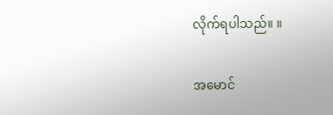လိုက်ရပါသည်။ ။

အမောင်